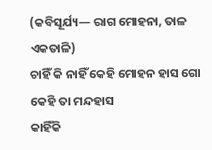(କବିସୂର୍ଯ୍ୟ— ରାଗ ମୋହନା, ତାଳ ଏକତାଳି)
ଚାହିଁ କି ନାହିଁ କେହି ମୋହନ ହାସ ଗୋ
କେହି ତା ମନ୍ଦହାସ
କାହିଁକି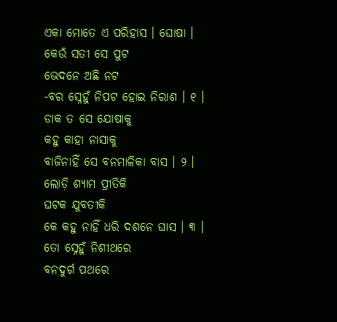ଏକା ମୋତେ ଏ ପରିହାସ । ଘୋଷା ।
କେଉଁ ସତୀ ସେ ପୁଟ
ଭେଦନେ ଅଛି ନଟ
-ବର ସ୍ନେହୁଁ ନିପଟ ହୋଇ ନିରାଶ । ୧ ।
ଡାକ ତ ସେ ଯୋଷାକୁ
କହୁ କାହା ନାସାକୁ
ବାଜିନାହିଁ ସେ ବନମାଳିକା ବାସ । ୨ ।
ଲୋଡ଼ି ଶ୍ୟାମ ପ୍ରୀତିକି
ଘଟକ ଯୁବତୀକି
କେ କହୁ ନାହିଁ ଧରି ଦଶନେ ଘାସ । ୩ ।
ତୋ ସ୍ନେହୁଁ ନିଶୀଥରେ
ବନଦୁର୍ଗ ପଥରେ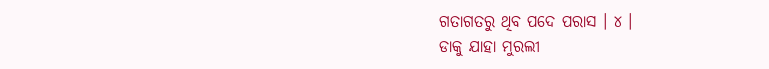ଗତାଗତରୁ ଥିବ ପଦେ ପରାସ । ୪ ।
ଡାକୁ ଯାହା ମୁରଲୀ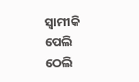ସ୍ୱାମୀକି ପେଲି ଠେଲି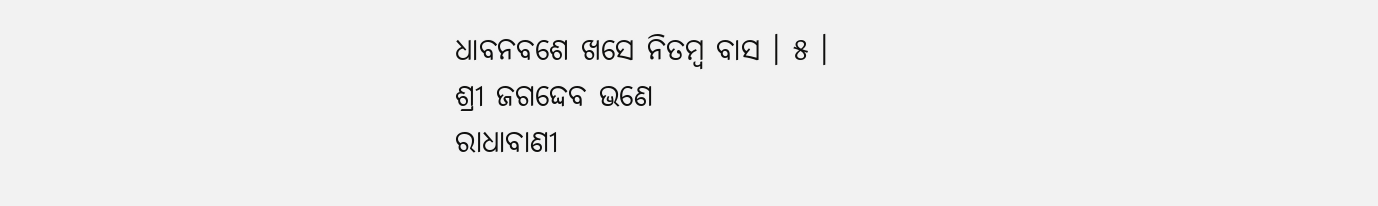ଧାବନବଶେ ଖସେ ନିତମ୍ବ ବାସ । ୫ ।
ଶ୍ରୀ ଜଗଦ୍ଦେବ ଭଣେ
ରାଧାବାଣୀ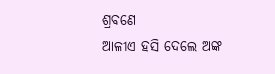ଶ୍ରବଣେ
ଆଳୀଏ ହସି ଦେଲେ ଅଙ୍କ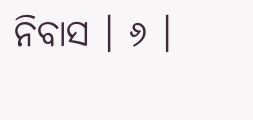ନିବାସ । ୬ ।